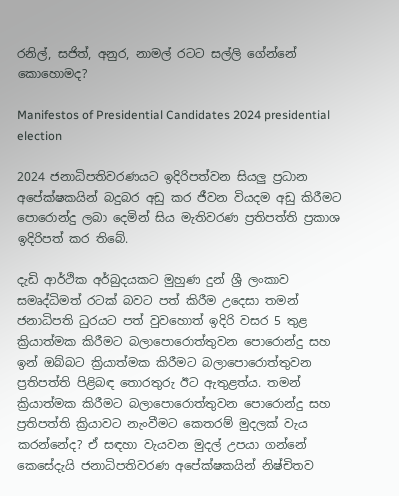රනිල්, සජිත්, අනුර, නාමල් රටට සල්ලි ගේන්නේ කොහොමද?

Manifestos of Presidential Candidates 2024 presidential election

2024 ජනාධිපතිවරණයට ඉදිරිපත්වන සියලු ප්‍රධාන අපේක්ෂකයින් බදුබර අඩු කර ජීවන වියදම අඩු කිරීමට පොරොන්දු ලබා දෙමින් සිය මැතිවරණ ප්‍රතිපත්ති ප්‍රකාශ ඉදිරිපත් කර තිබේ.

දැඩි ආර්ථික අර්බුදයකට මුහුණ දුන් ශ්‍රී ලංකාව සමෘද්ධිමත් රටක් බවට පත් කිරීම උදෙසා තමන් ජනාධිපති ධුරයට පත් වුවහොත් ඉදිරි වසර 5 තුළ ක්‍රියාත්මක කිරීමට බලාපොරොත්තුවන පොරොන්දු සහ ඉන් ඔබ්බට ක්‍රියාත්මක කිරීමට බලාපොරොත්තුවන ප්‍රතිපත්ති පිළිබඳ තොරතුරු ඊට ඇතුළත්ය. තමන් ක්‍රියාත්මක කිරීමට බලාපොරොත්තුවන පොරොන්දු සහ ප්‍රතිපත්ති ක්‍රියාවට නැංවීමට කෙතරම් මුදලක් වැය කරන්නේද? ඒ සඳහා වැයවන මුදල් උපයා ගන්නේ කෙසේදැයි ජනාධිපතිවරණ අපේක්ෂකයින් නිෂ්චිතව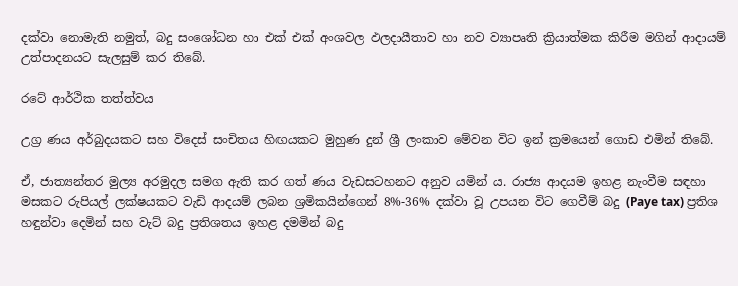දක්වා නොමැති නමුත්, බදු සංශෝධන හා එක් එක් අංශවල ඵලදායීතාව හා නව ව්‍යාපෘති ක්‍රියාත්මක කිරීම මගින් ආදායම් උත්පාදනයට සැලසුම් කර තිබේ.

රටේ ආර්ථික තත්ත්වය

උග්‍ර ණය අර්බුදයකට සහ විදෙස් සංචිතය හිඟයකට මුහුණ දුන් ශ්‍රී ලංකාව මේවන විට ඉන් ක්‍රමයෙන් ගොඩ එමින් තිබේ.

ඒ, ජාත්‍යන්තර මුල්‍ය අරමුදල සමග ඇති කර ගත් ණය වැඩසටහනට අනුව යමින් ය. රාජ්‍ය ආදයම ඉහළ නැංවීම සඳහා මසකට රුපියල් ලක්ෂයකට වැඩි ආදයම් ලබන ශ්‍රමිකයින්ගෙන් 8%-36% දක්වා වූ උපයන විට ගෙවීම් බදු (Paye tax) ප්‍රතිශ හඳුන්වා දෙමින් සහ වැට් බදු ප්‍රතිශතය ඉහළ දමමින් බදු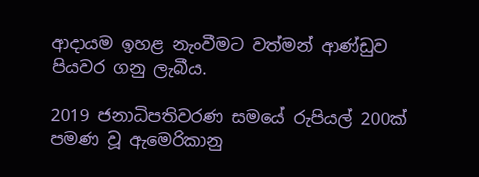ආදායම ඉහළ නැංවීමට වත්මන් ආණ්ඩුව පියවර ගනු ලැබීය.

2019 ජනාධිපතිවරණ සමයේ රුපියල් 200ක් පමණ වූ ඇමෙරිකානු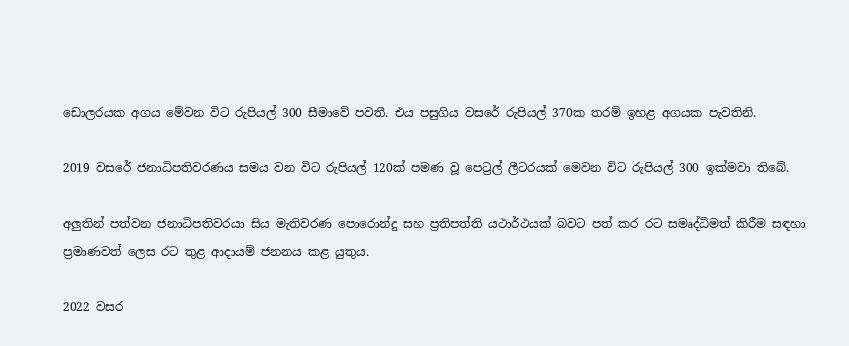ඩොලරයක අගය මේවන විට රුපියල් 300 සීමාවේ පවතී. එය පසුගිය වසරේ රුපියල් 370ක තරම් ඉහළ අගයක පැවතිනි.

2019 වසරේ ජනාධිපතිවරණය සමය වන විට රුපියල් 120ක් පමණ වූ පෙට්‍රල් ලීටරයක් මෙවන විට රුපියල් 300 ඉක්මවා තිබේ.

අලුතින් පත්වන ජනාධිපතිවරයා සිය මැතිවරණ පොරොන්දු සහ ප්‍රතිපත්ති යථාර්ථයක් බවට පත් කර රට සමෘද්ධිමත් කිරීම සඳහා ප්‍රමාණවත් ලෙස රට තුළ ආදායම් ජනනය කළ යුතුය.

2022 වසර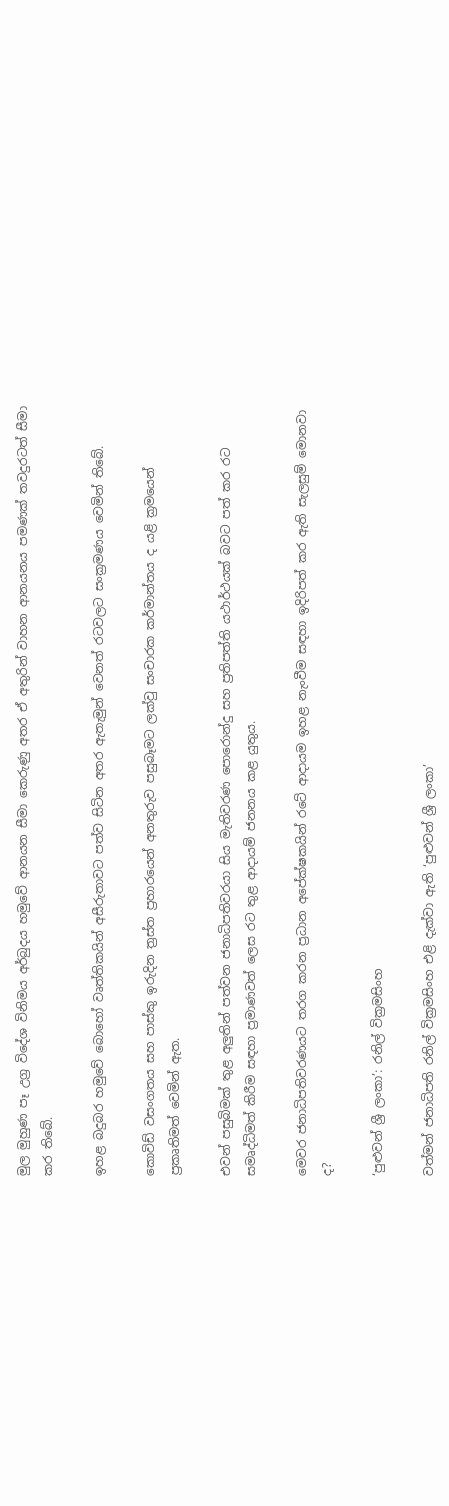මුල මුහුණ පෑ උග්‍ර විදේශ විනිමය අර්බුදය හමුවේ ආනයන සීමා කෙරුණු අතර ඒ අතුරින් වාහන ආනයනය පමණක් තවදුරටත් සීමා කර තිබේ.

ඉහළ බදුබර හමුවේ බොහෝ වෘත්තිකයින් අසීරුතාවට පත්ව සිටින අතර ඇතැමුන් වෙනත් රටවලට සංක්‍රමණය වෙමින් තිබේ.

කොවිඩ් වසංගතය සහ පාස්කු ඉරුදින ත්‍රස්ත ප්‍රහාරයෙන් අනතුරුව පසුබෑමට ලක්වු සංචාරක කර්මාන්තය ද යළි ක්‍රමයෙන් ප්‍රකෘතිමත් වෙමින් ඇත.

එවන් පසුබිමක් තුළ අලුතින් පත්වන ජනාධිපතිවරයා සිය මැතිවරණ පොරොන්දු සහ ප්‍රතිපත්ති යථාර්ථයක් බවට පත් කර රට සමෘද්ධිමත් කිරීම සඳහා ප්‍රමාණවත් ලෙස රට තුළ ආදායම් ජනනය කළ යුතුය.

මෙවර ජනාධිපතිවරණයට තරග කරන ප්‍රධාන අපේක්ෂකයින් රටේ ආදායම ඉහළ නැංවීම සඳහා ඉදිරිපත් කර ඇති සැලසුම් මොනවා ද?

‘පුළුවන් ශ්‍රී ලංකා’: රනිල් වික්‍රමසිංහ

වත්මන් ජනාධිපති රනිල් වික්‍රමසිංහ එළි දැක්වා ඇති ‘පුළුවන් ශ්‍රී ලංකා’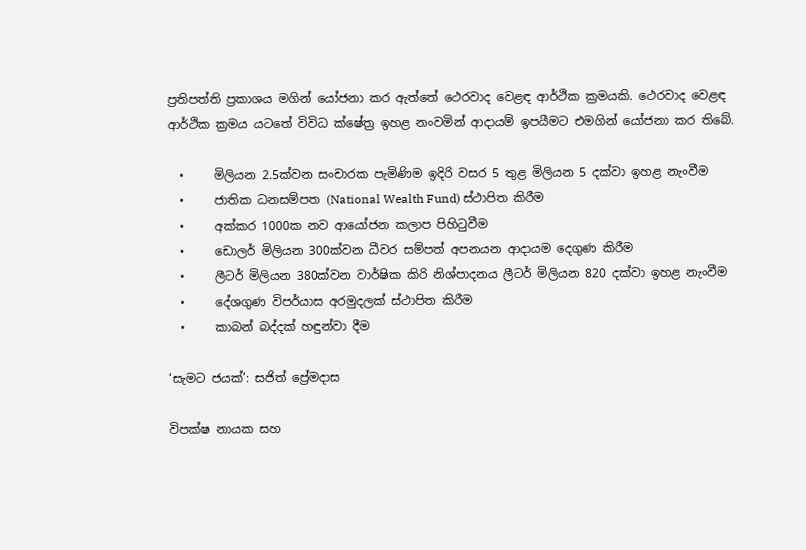ප්‍රතිපත්ති ප්‍රකාශය මගින් යෝජනා කර ඇත්තේ ථෙරවාද වෙළඳ ආර්ථික ක්‍රමයකි. ථෙරවාද වෙළඳ ආර්ථික ක්‍රමය යටතේ විවිධ ක්ෂේත්‍ර ඉහළ නංවමින් ආදායම් ඉපයීමට එමගින් යෝජනා කර තිබේ.

  •     මිලියන 2.5ක්වන සංචාරක පැමිණිම ඉදිරි වසර 5 තුළ මිලියන 5 දක්වා ඉහළ නැංවීම
  •     ජාතික ධනසම්පත (National Wealth Fund) ස්ථාපිත කිරීම
  •     අක්කර 1000ක නව ආයෝජන කලාප පිහිටුවීම
  •     ඩොලර් මිලියන 300ක්වන ධීවර සම්පත් අපනයන ආදායම දෙගුණ කිරීම
  •     ලීටර් මිලියන 380ක්වන වාර්ෂික කිරි නිශ්පාදනය ලීටර් මිලියන 820 දක්වා ඉහළ නැංවීම
  •     දේශගුණ විපර්යාස අරමුදලක් ස්ථාපිත කිරීම
  •     කාබන් බද්දක් හඳුන්වා දීම

‘සැමට ජයක්’: සජිත් ප්‍රේමදාස

විපක්ෂ නායක සහ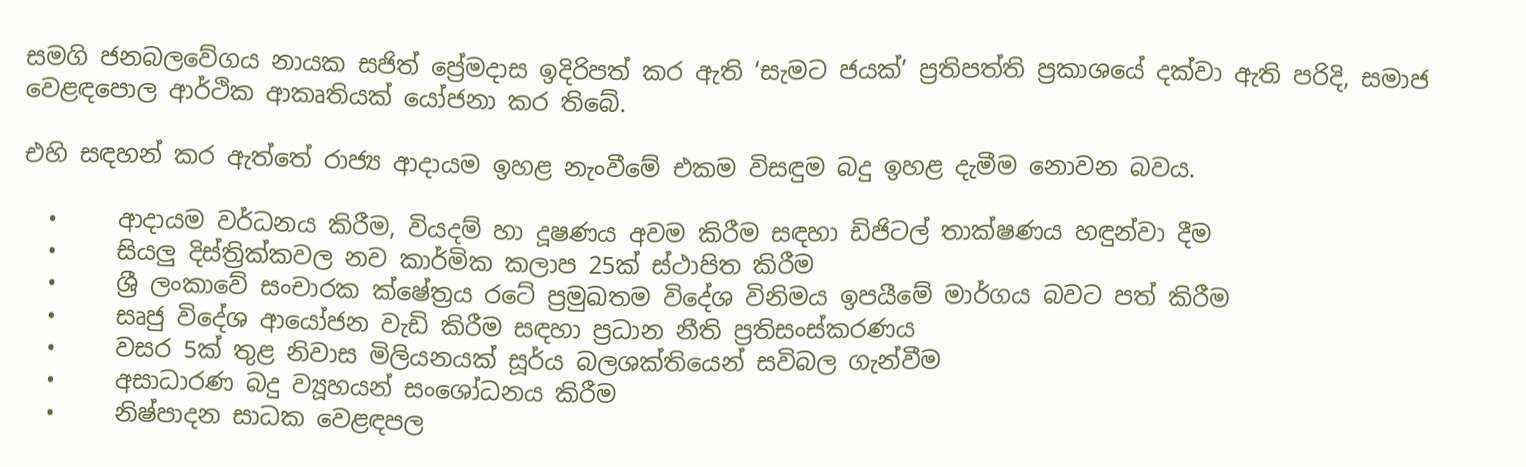සමගි ජනබලවේගය නායක සජිත් ප්‍රේමදාස ඉදිරිපත් කර ඇති ‘සැමට ජයක්’ ප්‍රතිපත්ති ප්‍රකාශයේ දක්වා ඇති පරිදි, සමාජ වෙළඳපොල ආර්ථික ආකෘතියක් යෝජනා කර තිබේ.

එහි සඳහන් කර ඇත්තේ රාජ්‍ය ආදායම ඉහළ නැංවීමේ එකම විසඳුම බදු ඉහළ දැමීම නොවන බවය.

  •     ආදායම වර්ධනය කිරීම, වියදම් හා දූෂණය අවම කිරීම සඳහා ඩිජිටල් තාක්ෂණය හඳුන්වා දීම
  •     සියලු දිස්ත්‍රික්කවල නව කාර්මික කලාප 25ක් ස්ථාපිත කිරීම
  •     ශ්‍රී ලංකාවේ සංචාරක ක්ෂේත්‍රය රටේ ප්‍රමුඛතම විදේශ විනිමය ඉපයීමේ මාර්ගය බවට පත් කිරීම
  •     සෘජු විදේශ ආයෝජන වැඩි කිරීම සඳහා ප්‍රධාන නීති ප්‍රතිසංස්කරණය
  •     වසර 5ක් තුළ නිවාස මිලියනයක් සූර්ය බලශක්තියෙන් සවිබල ගැන්වීම
  •     අසාධාරණ බදු ව්‍යූහයන් සංශෝධනය කිරීම
  •     නිෂ්පාදන සාධක වෙළඳපල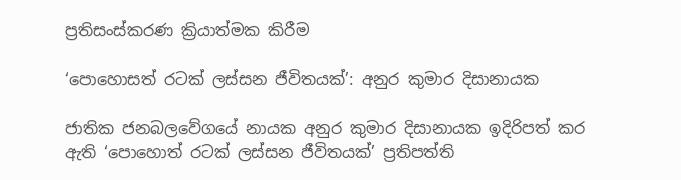ප්‍රතිසංස්කරණ ක්‍රියාත්මක කිරීම

‘පොහොසත් රටක් ලස්සන ජීවිතයක්’: අනුර කුමාර දිසානායක

ජාතික ජනබලවේගයේ නායක අනුර කුමාර දිසානායක ඉදිරිපත් කර ඇති ‘පොහොත් රටක් ලස්සන ජීවිතයක්’ ප්‍රතිපත්ති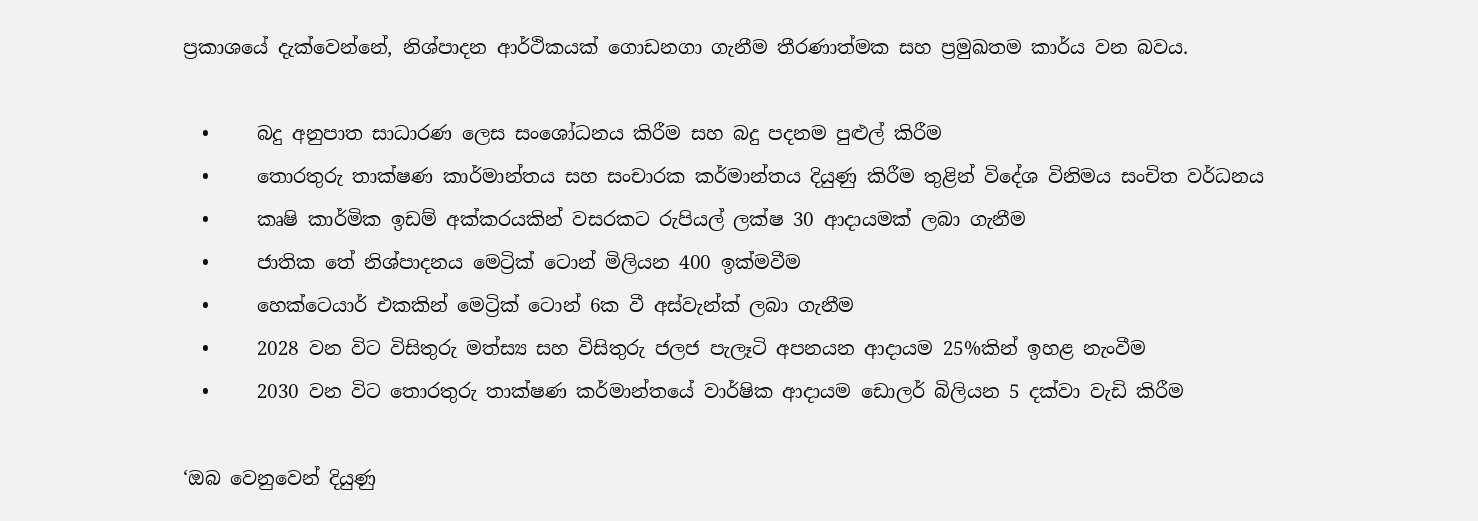ප්‍රකාශයේ දැක්වෙන්නේ, නිශ්පාදන ආර්ථිකයක් ගොඩනගා ගැනීම තීරණාත්මක සහ ප්‍රමුඛතම කාර්ය වන බවය.

  •     බදු අනුපාත සාධාරණ ලෙස සංශෝධනය කිරීම සහ බදු පදනම පුළුල් කිරීම
  •     තොරතුරු තාක්ෂණ කාර්මාන්තය සහ සංචාරක කර්මාන්තය දියුණු කිරීම තුළින් විදේශ විනිමය සංචිත වර්ධනය
  •     කෘෂි කාර්මික ඉඩම් අක්කරයකින් වසරකට රුපියල් ලක්ෂ 30 ආදායමක් ලබා ගැනීම
  •     ජාතික තේ නිශ්පාදනය මෙට්‍රික් ටොන් මිලියන 400 ඉක්මවීම
  •     හෙක්ටෙයාර් එකකින් මෙට්‍රික් ටොන් 6ක වී අස්වැන්ක් ලබා ගැනීම
  •     2028 වන විට විසිතුරු මත්ස්‍ය සහ විසිතුරු ජලජ පැලෑටි අපනයන ආදායම 25%කින් ඉහළ නැංවීම
  •     2030 වන විට තොරතුරු තාක්ෂණ කර්මාන්තයේ වාර්ෂික ආදායම ඩොලර් බිලියන 5 දක්වා වැඩි කිරීම

‘ඔබ වෙනුවෙන් දියුණු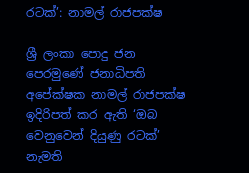රටක්’: නාමල් රාජපක්ෂ

ශ්‍රී ලංකා පොදු ජන පෙරමුණේ ජනාධිපති අපේක්ෂක නාමල් රාජපක්ෂ ඉදිරිපත් කර ඇති ‘ඔබ වෙනුවෙන් දියුණු රටක්’ නැමති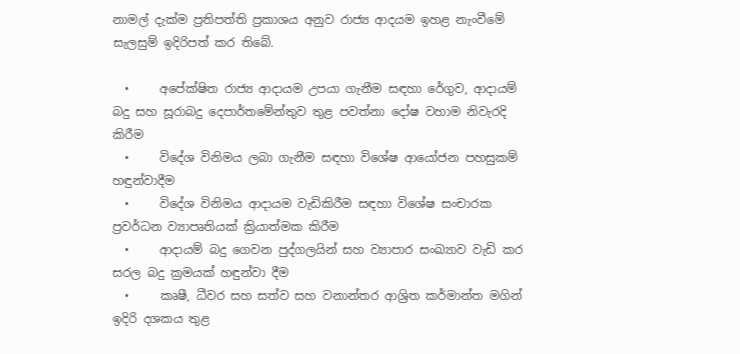නාමල් දැක්ම ප්‍රතිපත්ති ප්‍රකාශය අනුව රාජ්‍ය ආදයම ඉහළ නැංවීමේ සැලසුම් ඉදිරිපත් කර තිබේ.

  •     අපේක්ෂිත රාජ්‍ය ආදායම උපයා ගැනීම සඳහා රේගුව, ආදායම් බදු සහ සූරාබදු දෙපාර්තමේන්තුව තුළ පවත්නා දෝෂ වහාම නිවැරදි කිරීම
  •     විදේශ විනිමය ලබා ගැනීම සඳහා විශේෂ ආයෝජන පහසුකම් හඳුන්වාදීම
  •     විදේශ විනිමය ආදායම වැඩිකිරීම සඳහා විශේෂ සංචාරක ප්‍රවර්ධන ව්‍යාපෘතියක් ක්‍රියාත්මක කිරීම
  •     ආදායම් බදු ගෙවන පුද්ගලයින් සහ ව්‍යාපාර සංඛ්‍යාව වැඩි කර සරල බදු ක්‍රමයක් හඳුන්වා දීම
  •     කෘෂී, ධීවර සහ සත්ව සහ වනාන්තර ආශ්‍රිත කර්මාන්ත මගින් ඉදිරි දශකය තුළ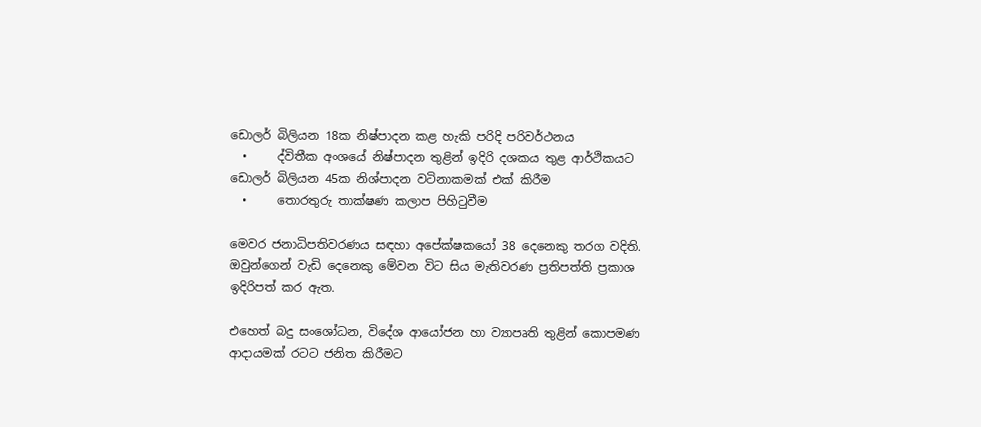ඩොලර් බිලියන 18ක නිෂ්පාදන කළ හැකි පරිදි පරිවර්ථනය
  •     ද්විතීක අංශයේ නිෂ්පාදන තුළින් ඉදිරි දශකය තුළ ආර්ථිකයට ඩොලර් බිලියන 45ක නිශ්පාදන වටිනාකමක් එක් කිරීම
  •     තොරතුරු තාක්ෂණ කලාප පිහිටුවීම

මෙවර ජනාධිපතිවරණය සඳහා අපේක්ෂකයෝ 38 දෙනෙකු තරග වදිති. ඔවුන්ගෙන් වැඩි දෙනෙකු මේවන විට සිය මැතිවරණ ප්‍රතිපත්ති ප්‍රකාශ ඉදිරිපත් කර ඇත.

එහෙත් බදු සංශෝධන, විදේශ ආයෝජන හා ව්‍යාපෘති තුළින් කොපමණ ආදායමක් රටට ජනිත කිරීමට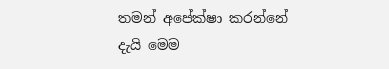තමන් අපේක්ෂා කරන්නේ දැයි මෙම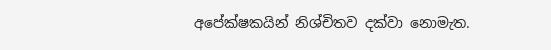අපේක්ෂකයින් නිශ්චිතව දක්වා නොමැත.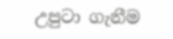උපුටා ගැනීම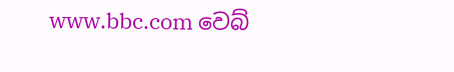www.bbc.com වෙබ්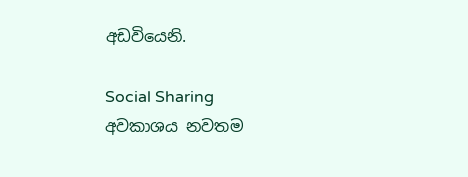අඩවියෙනි.

Social Sharing
අවකාශය නවතම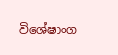විශේෂාංග